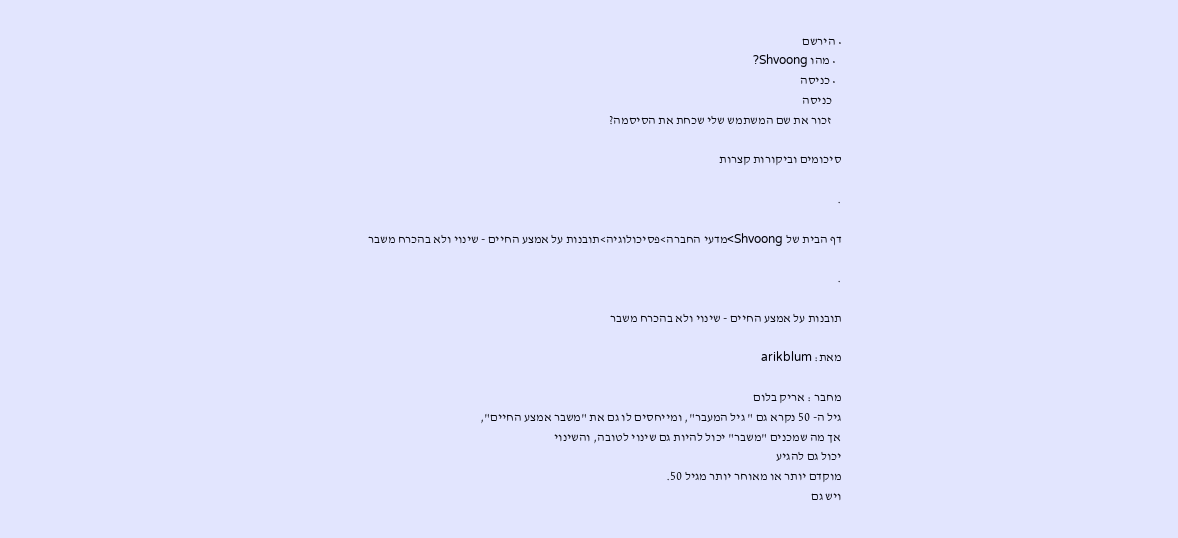• הירשם
  • מהו Shvoong?
  • כניסה
    כניסה
    זכור את שם המשתמש שלי שכחת את הסיסמה?

סיכומים וביקורות קצרות

.

דף הבית של Shvoong>מדעי החברה>פסיכולוגיה>תובנות על אמצע החיים - שינוי ולא בהכרח משבר

.

תובנות על אמצע החיים - שינוי ולא בהכרח משבר

מאת: arikblum

מחבר : אריק בלום
גיל ה- 50 נקרא גם " גיל המעבר", ומייחסים לו גם את "משבר אמצע החיים",
אך מה שמכנים "משבר" יכול להיות גם שינוי לטובה, והשינוי
יכול גם להגיע
מוקדם יותר או מאוחר יותר מגיל 50.
ויש גם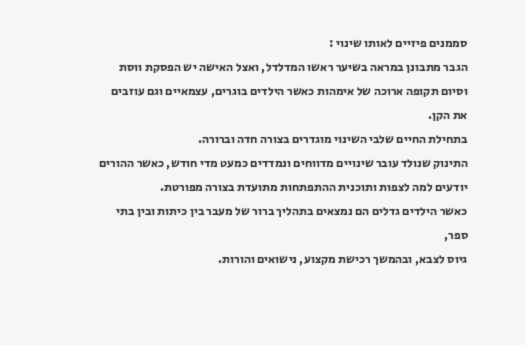סממנים פיזיים לאותו שינוי :
הגבר מתבונן במראה בשיער ראשו המדלדל, ואצל האישה יש הפסקת ווסת
וסיום תקופה ארוכה של אימהות כאשר הילדים בוגרים, עצמאיים וגם עוזבים את הקן.
בתחילת החיים שלבי השינוי מוגדרים בצורה חדה וברורה.
התינוק שנולד עובר שינויים מדווחים ונמדדים כמעט מדי חודש, כאשר ההורים
יודעים למה לצפות ותוכנית ההתפתחות מתועדת בצורה מפורטת.
כאשר הילדים גדלים הם נמצאים בתהליך ברור של מעבר בין כיתות ובין בתי ספר,
גיוס לצבא, ובהמשך רכישת מקצוע, נישואים והורות.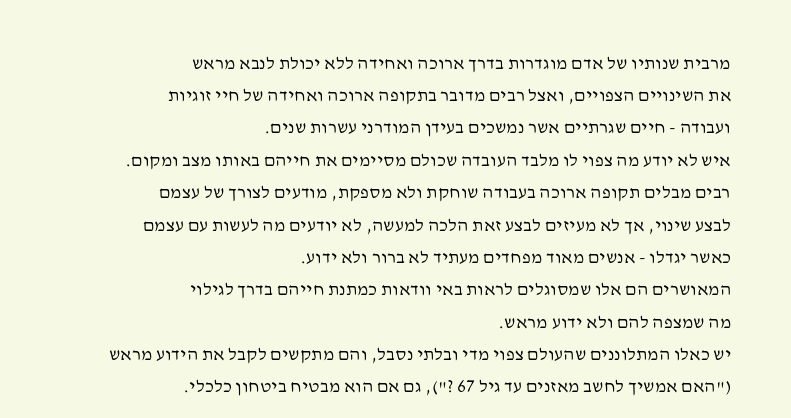מרבית שנותיו של אדם מוגדרות בדרך ארוכה ואחידה ללא יכולת לנבא מראש
את השינויים הצפויים, ואצל רבים מדובר בתקופה ארוכה ואחידה של חיי זוגיות
ועבודה - חיים שגרתיים אשר נמשכים בעידן המודרני עשרות שנים.
איש לא יודע מה צפוי לו מלבד העובדה שכולם מסיימים את חייהם באותו מצב ומקום.
רבים מבלים תקופה ארוכה בעבודה שוחקת ולא מספקת, מודעים לצורך של עצמם
לבצע שינוי, אך לא מעיזים לבצע זאת הלכה למעשה, לא יודעים מה לעשות עם עצמם
כאשר יגדלו - אנשים מאוד מפחדים מעתיד לא ברור ולא ידוע.
המאושרים הם אלו שמסוגלים לראות באי וודאות כמתנת חייהם בדרך לגילוי
מה שמצפה להם ולא ידוע מראש.
יש כאלו המתלוננים שהעולם צפוי מדי ובלתי נסבל, והם מתקשים לקבל את הידוע מראש
("האם אמשיך לחשב מאזנים עד גיל 67 ?"), גם אם הוא מבטיח ביטחון כלכלי.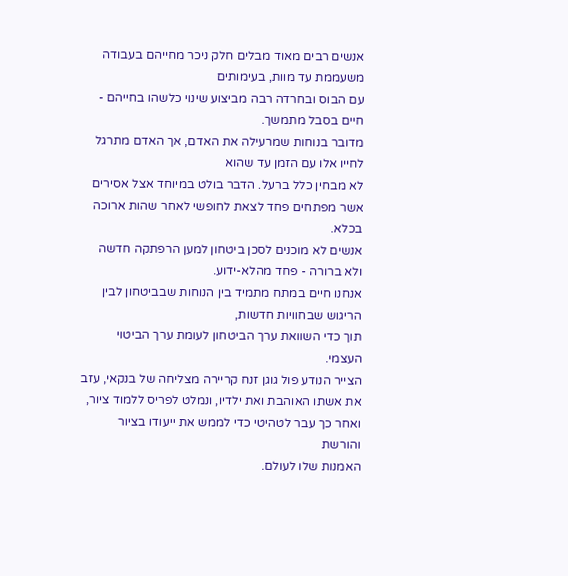אנשים רבים מאוד מבלים חלק ניכר מחייהם בעבודה משעממת עד מוות, בעימותים
עם הבוס ובחרדה רבה מביצוע שינוי כלשהו בחייהם - חיים בסבל מתמשך.
מדובר בנוחות שמרעילה את האדם, אך האדם מתרגל לחייו אלו עם הזמן עד שהוא
לא מבחין כלל ברעל. הדבר בולט במיוחד אצל אסירים אשר מפתחים פחד לצאת לחופשי לאחר שהות ארוכה בכלא.
אנשים לא מוכנים לסכן ביטחון למען הרפתקה חדשה ולא ברורה - פחד מהלא-ידוע.
אנחנו חיים במתח מתמיד בין הנוחות שבביטחון לבין הריגוש שבחוויות חדשות,
תוך כדי השוואת ערך הביטחון לעומת ערך הביטוי העצמי.
הצייר הנודע פול גוגן זנח קריירה מצליחה של בנקאי, עזב את אשתו האוהבת ואת ילדיו, ונמלט לפריס ללמוד ציור, ואחר כך עבר לטהיטי כדי לממש את ייעודו בציור והורשת
האמנות שלו לעולם.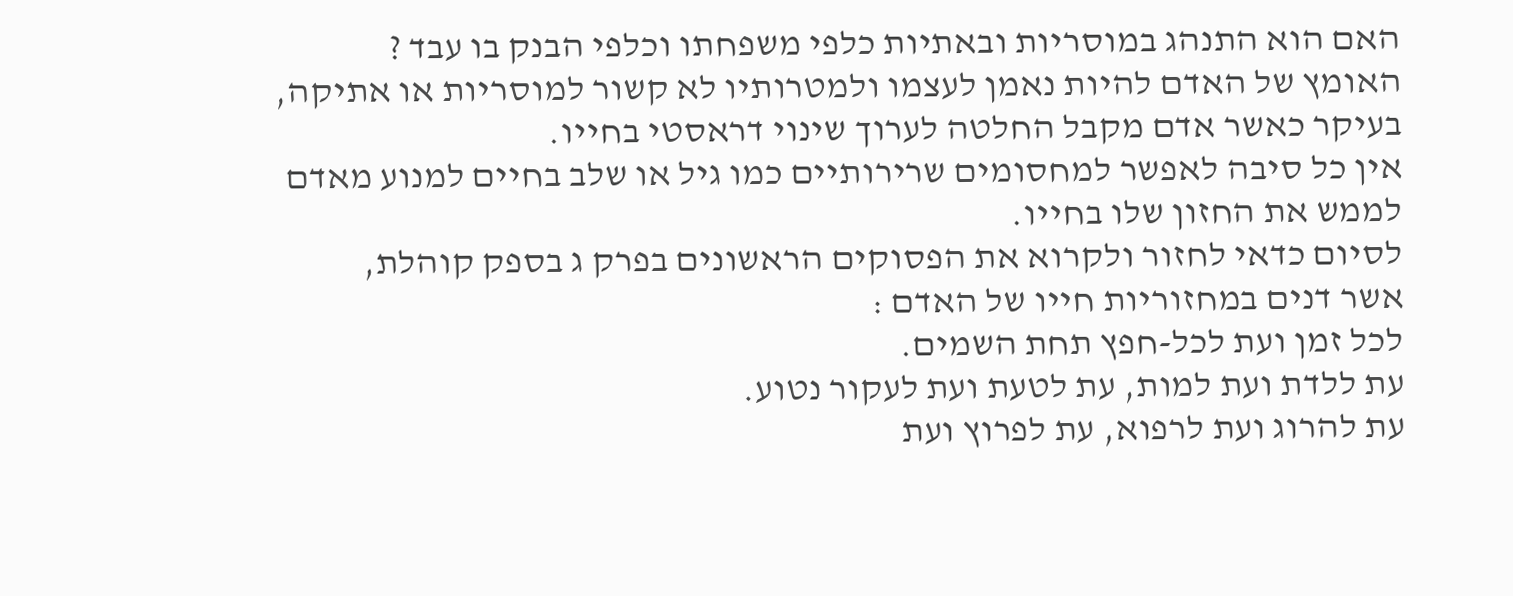האם הוא התנהג במוסריות ובאתיות כלפי משפחתו וכלפי הבנק בו עבד ?
האומץ של האדם להיות נאמן לעצמו ולמטרותיו לא קשור למוסריות או אתיקה,
בעיקר כאשר אדם מקבל החלטה לערוך שינוי דראסטי בחייו.
אין כל סיבה לאפשר למחסומים שרירותיים כמו גיל או שלב בחיים למנוע מאדם
לממש את החזון שלו בחייו.
לסיום כדאי לחזור ולקרוא את הפסוקים הראשונים בפרק ג בספק קוהלת,
אשר דנים במחזוריות חייו של האדם :
לכל זמן ועת לכל-חפץ תחת השמים.
עת ללדת ועת למות, עת לטעת ועת לעקור נטוע.
עת להרוג ועת לרפוא, עת לפרוץ ועת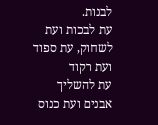לבנות.
עת לבכות ועת לשחוק, עת ספוד ועת רקוד
עת להשליך אבנים ועת כנוס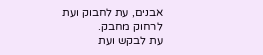אבנים, עת לחבוק ועת לרחוק מחבק.
עת לבקש ועת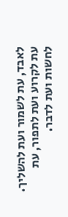לאבד, עת לשמור ועת להשליך.
עת לקרוע ועת לתפור, עת לחשות ועת לדבר.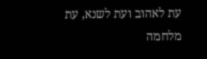עת לאהוב ועת לשנא, עת מלחמה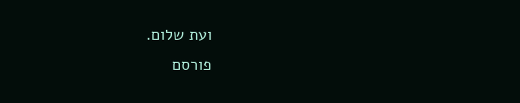ועת שלום.
פורסם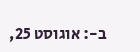ב-: אוגוסט 25,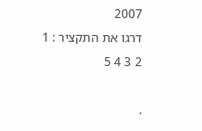2007
דרגו את התקציר : 1 2 3 4 5

.